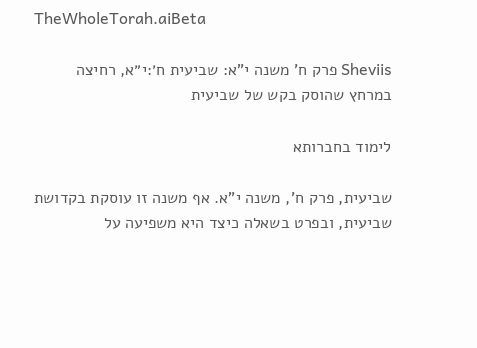TheWholeTorah.aiBeta

Sheviis פרק ח' משנה י"א: שביעית ח׳:י״א, רחיצה במרחץ שהוסק בקש של שביעית

לימוד בחברותא

שביעית, פרק ח', משנה י"א. אף משנה זו עוסקת בקדושת שביעית, ובפרט בשאלה כיצד היא משפיעה על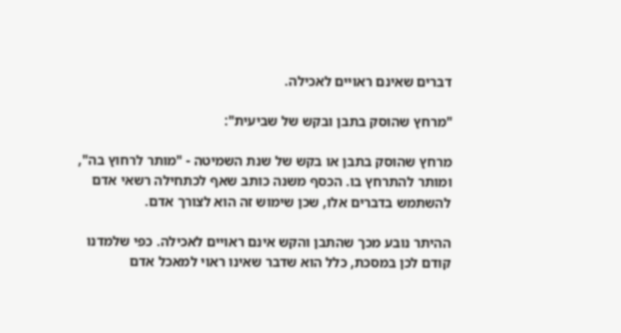דברים שאינם ראויים לאכילה.

"מרחץ שהוסק בתבן ובקש של שביעית":

מרחץ שהוסק בתבן או בקש של שנת השמיטה - "מותר לרחוץ בה", ומותר להתרחץ בו. הכסף משנה כותב שאף לכתחילה רשאי אדם להשתמש בדברים אלו, שכן שימוש זה הוא לצורך אדם.

ההיתר נובע מכך שהתבן והקש אינם ראויים לאכילה. כפי שלמדנו קודם לכן במסכת, כלל הוא שדבר שאינו ראוי למאכל אדם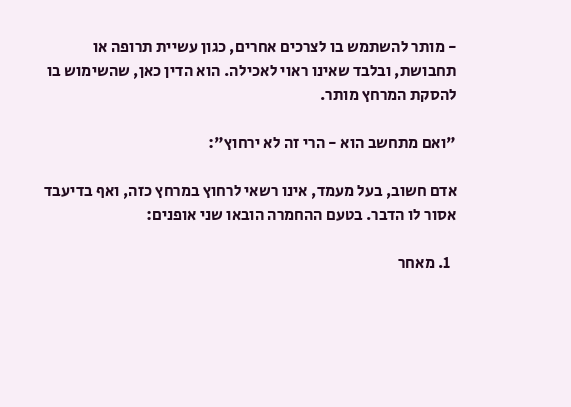- מותר להשתמש בו לצרכים אחרים, כגון עשיית תרופה או תחבושת, ובלבד שאינו ראוי לאכילה. הוא הדין כאן, שהשימוש בו להסקת המרחץ מותר.

"ואם מתחשב הוא - הרי זה לא ירחוץ":

אדם חשוב, בעל מעמד, אינו רשאי לרחוץ במרחץ כזה, ואף בדיעבד אסור לו הדבר. בטעם ההחמרה הובאו שני אופנים:

  1. מאחר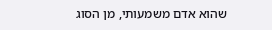שהוא אדם משמעותי, מן הסוג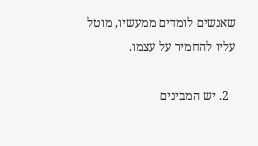שאנשים לומדים ממעשיו, מוטל עליו להחמיר על עצמו.

  2. יש המבינים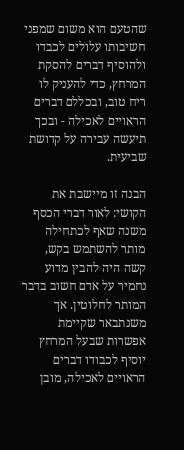שהטעם הוא משום שמפני חשיבותו עלולים לכבדו ולהוסיף דברים להסקת המרחץ, כדי להעניק לו ריח טוב, ובכללם דברים הראויים לאכילה - ובכך תיעשה עבירה על קדושת שביעית.

הבנה זו מיישבת את הקושי: לאור דברי הכסף משנה שאף לכתחילה מותר להשתמש בקש, קשה היה להבין מדוע נחמיר על אדם חשוב בדבר המותר לחלוטין. אך משנתבאר שקיימת אפשרות שבעל המרחץ יוסיף לכבודו דברים הראויים לאכילה, מובן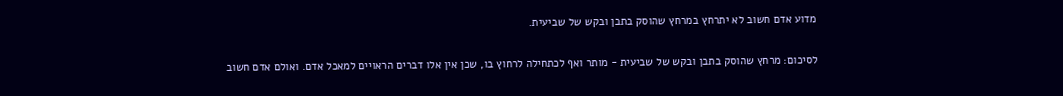מדוע אדם חשוב לא יתרחץ במרחץ שהוסק בתבן ובקש של שביעית.

לסיכום: מרחץ שהוסק בתבן ובקש של שביעית - מותר ואף לכתחילה לרחוץ בו, שכן אין אלו דברים הראויים למאכל אדם. ואולם אדם חשוב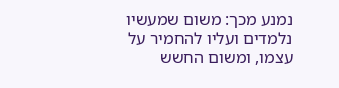נמנע מכך: משום שמעשיו נלמדים ועליו להחמיר על עצמו, ומשום החשש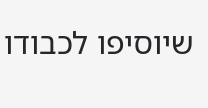שיוסיפו לכבודו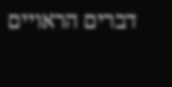דברים הראויים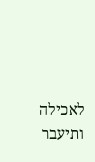לאכילה ותיעבר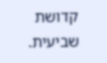קדושת שביעית.